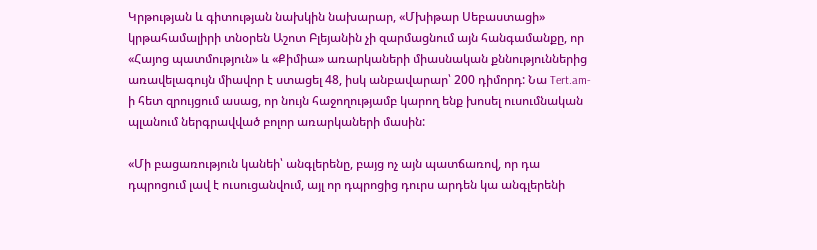Կրթության և գիտության նախկին նախարար, «Մխիթար Սեբաստացի» կրթահամալիրի տնօրեն Աշոտ Բլեյանին չի զարմացնում այն հանգամանքը, որ «Հայոց պատմություն» և «Քիմիա» առարկաների միասնական քննություններից առավելագույն միավոր է ստացել 48, իսկ անբավարար՝ 200 դիմորդ: Նա Tert.am-ի հետ զրույցում ասաց, որ նույն հաջողությամբ կարող ենք խոսել ուսումնական պլանում ներգրավված բոլոր առարկաների մասին:

«Մի բացառություն կանեի՝ անգլերենը, բայց ոչ այն պատճառով, որ դա դպրոցում լավ է ուսուցանվում, այլ որ դպրոցից դուրս արդեն կա անգլերենի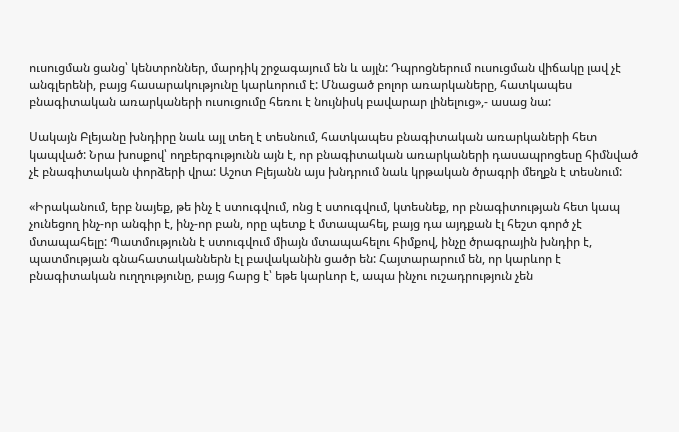ուսուցման ցանց՝ կենտրոններ, մարդիկ շրջագայում են և այլն: Դպրոցներում ուսուցման վիճակը լավ չէ անգլերենի, բայց հասարակությունը կարևորում է: Մնացած բոլոր առարկաները, հատկապես բնագիտական առարկաների ուսուցումը հեռու է նույնիսկ բավարար լինելուց»,- ասաց նա:

Սակայն Բլեյանը խնդիրը նաև այլ տեղ է տեսնում, հատկապես բնագիտական առարկաների հետ կապված: Նրա խոսքով՝ ողբերգությունն այն է, որ բնագիտական առարկաների դասապրոցեսը հիմնված չէ բնագիտական փորձերի վրա: Աշոտ Բլեյանն այս խնդրում նաև կրթական ծրագրի մեղքն է տեսնում:

«Իրականում, երբ նայեք, թե ինչ է ստուգվում, ոնց է ստուգվում, կտեսնեք, որ բնագիտության հետ կապ չունեցող ինչ-որ անգիր է, ինչ-որ բան, որը պետք է մտապահել, բայց դա այդքան էլ հեշտ գործ չէ մտապահելը: Պատմությունն է ստուգվում միայն մտապահելու հիմքով, ինչը ծրագրային խնդիր է, պատմության գնահատականներն էլ բավականին ցածր են: Հայտարարում են, որ կարևոր է բնագիտական ուղղությունը, բայց հարց է՝ եթե կարևոր է, ապա ինչու ուշադրություն չեն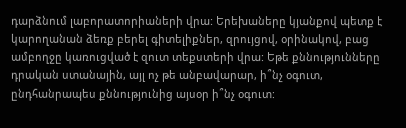դարձնում լաբորատորիաների վրա: Երեխաները կյանքով պետք է կարողանան ձեռք բերել գիտելիքներ, զրույցով, օրինակով, բաց ամբողջը կառուցված է զուտ տեքստերի վրա: Եթե քննությունները դրական ստանային, այլ ոչ թե անբավարար, ի՞նչ օգուտ, ընդհանրապես քննությունից այսօր ի՞նչ օգուտ: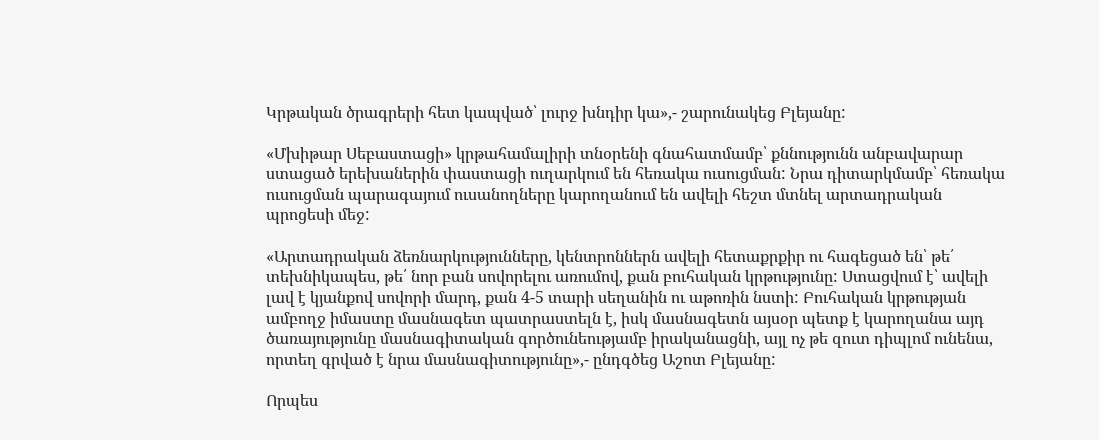Կրթական ծրագրերի հետ կապված՝ լուրջ խնդիր կա»,- շարունակեց Բլեյանը:

«Մխիթար Սեբաստացի» կրթահամալիրի տնօրենի գնահատմամբ՝ քննությունն անբավարար ստացած երեխաներին փաստացի ուղարկում են հեռակա ուսուցման: Նրա դիտարկմամբ՝ հեռակա ուսուցման պարագայում ուսանողները կարողանում են ավելի հեշտ մտնել արտադրական պրոցեսի մեջ:

«Արտադրական ձեռնարկությունները, կենտրոններն ավելի հետաքրքիր ու հագեցած են՝ թե՛ տեխնիկապես, թե՛ նոր բան սովորելու առումով, քան բուհական կրթությունը: Ստացվում է՝ ավելի լավ է կյանքով սովորի մարդ, քան 4-5 տարի սեղանին ու աթոռին նստի: Բուհական կրթության ամբողջ իմաստը մասնագետ պատրաստելն է, իսկ մասնագետն այսօր պետք է կարողանա այդ ծառայությունը մասնագիտական գործունեությամբ իրականացնի, այլ ոչ թե զուտ դիպլոմ ունենա, որտեղ գրված է նրա մասնագիտությունը»,- ընդգծեց Աշոտ Բլեյանը:

Որպես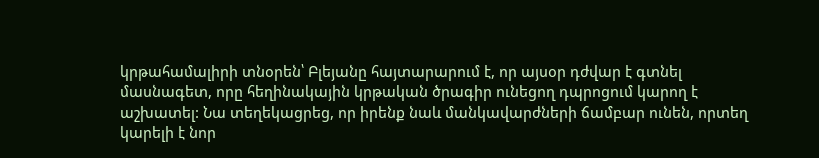կրթահամալիրի տնօրեն՝ Բլեյանը հայտարարում է, որ այսօր դժվար է գտնել մասնագետ, որը հեղինակային կրթական ծրագիր ունեցող դպրոցում կարող է աշխատել: Նա տեղեկացրեց, որ իրենք նաև մանկավարժների ճամբար ունեն, որտեղ կարելի է նոր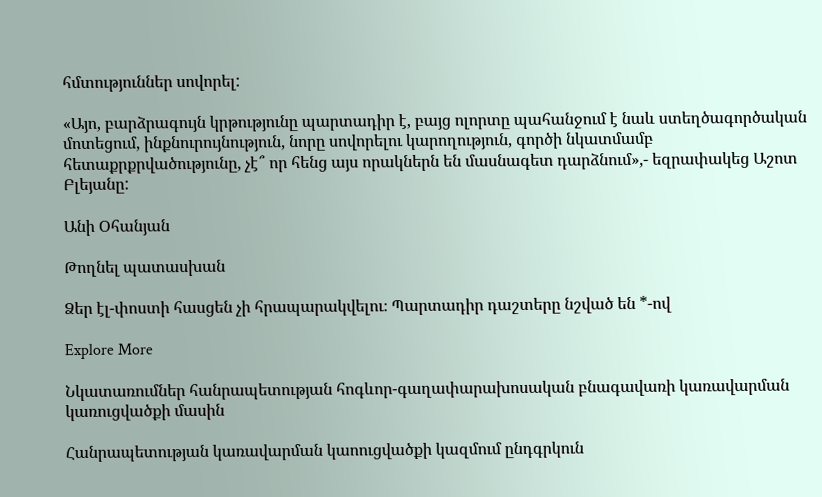հմտություններ սովորել:

«Այո, բարձրագույն կրթությունը պարտադիր է, բայց ոլորտը պահանջում է նաև ստեղծագործական մոտեցում, ինքնուրույնություն, նորը սովորելու կարողություն, գործի նկատմամբ հետաքրքրվածությունը, չէ՞ որ հենց այս որակներն են մասնագետ դարձնում»,- եզրափակեց Աշոտ Բլեյանը:

Անի Օհանյան

Թողնել պատասխան

Ձեր էլ-փոստի հասցեն չի հրապարակվելու։ Պարտադիր դաշտերը նշված են *-ով

Explore More

Նկատառումներ հանրապետության հոգևոր-գաղափարախոսական բնագավառի կառավարման կառուցվածքի մասին

Հանրապետության կառավարման կաոուցվածքի կազմում ընդգրկուն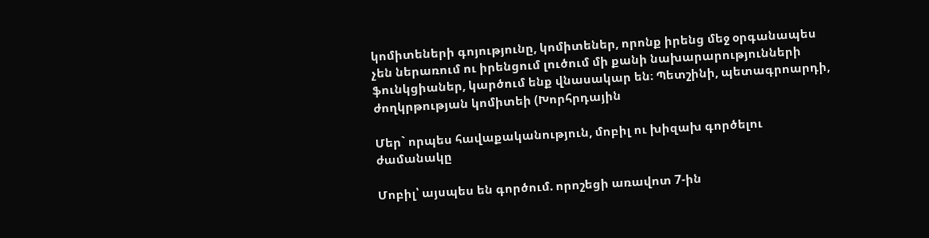կոմիտեների գոյությունը, կոմիտեներ, որոնք իրենց մեջ օրգանապես չեն ներառում ու իրենցում լուծում մի քանի նախարարությունների ֆունկցիաներ, կարծում ենք վնասակար են։ Պետշինի, պետագրոարդի, ժողկրթության կոմիտեի (Խորհրդային

Մեր` որպես հավաքականություն, մոբիլ ու խիզախ գործելու ժամանակը

Մոբիլ՝ այսպես են գործում. որոշեցի առավոտ 7-ին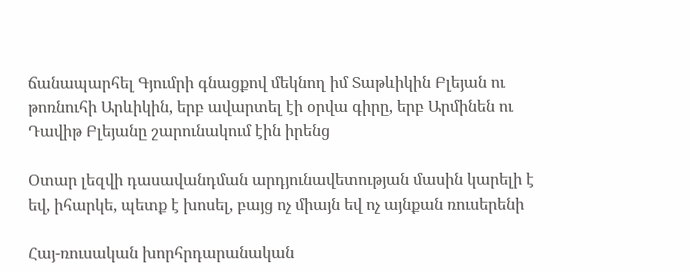ճանապարհել Գյումրի գնացքով մեկնող իմ Տաթևիկին Բլեյան ու թոռնուհի Արևիկին, երբ ավարտել էի օրվա գիրը, երբ Արմինեն ու Դավիթ Բլեյանը շարունակում էին իրենց

Օտար լեզվի դասավանդման արդյունավետության մասին կարելի է եվ, իհարկե, պետք է խոսել, բայց ոչ միայն եվ ոչ այնքան ռուսերենի

Հայ-ռուսական խորհրդարանական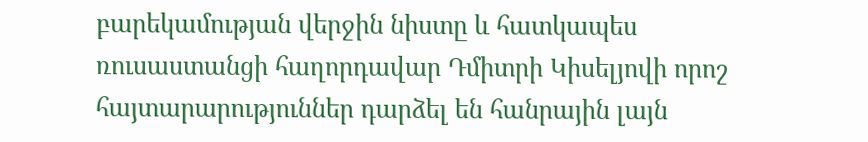բարեկամության վերջին նիստը և հատկապես ռուսաստանցի հաղորդավար Դմիտրի Կիսելյովի որոշ հայտարարություններ դարձել են հանրային լայն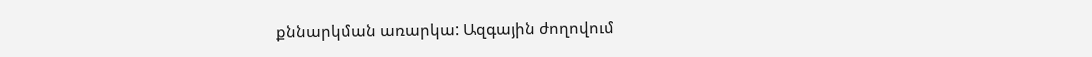քննարկման առարկա: Ազգային ժողովում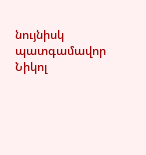նույնիսկ պատգամավոր Նիկոլ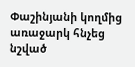Փաշինյանի կողմից առաջարկ հնչեց նշված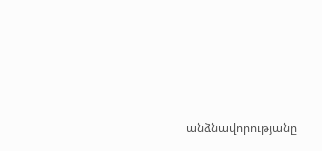անձնավորությանը